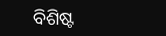ବିଶିଷ୍ଟ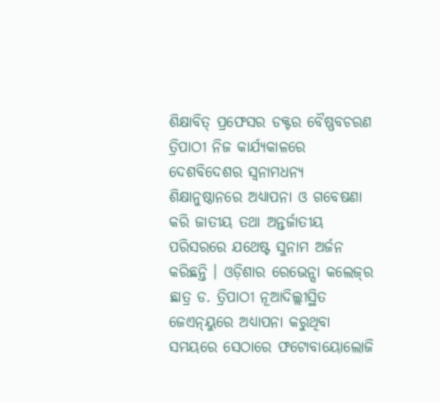ଶିକ୍ଷାବିତ୍ ପ୍ରଫେସର ଡକ୍ଟର ବୈଷ୍ଣବଚରଣ ତ୍ରିପାଠୀ ନିଜ କାର୍ଯ୍ୟକାଳରେ ଦେଶବିଦେଶର ସ୍ବନାମଧନ୍ୟ ଶିକ୍ଷାନୁଷ୍ଠାନରେ ଅଧ୍ୟାପନା ଓ ଗବେଷଣା କରି ଜାତୀୟ ତଥା ଅନ୍ତର୍ଜାତୀୟ ପରିସରରେ ଯଥେଷ୍ଟ ସୁନାମ ଅର୍ଜନ କରିଛନ୍ତି । ଓଡ଼ିଶାର ରେଭେନ୍ସା କଲେଜ୍‌ର ଛାତ୍ର ଡ. ତ୍ରିପାଠୀ ନୂଆଦିଲ୍ଲୀସ୍ଥିତ ଜେଏନ୍‌ୟୁରେ ଅଧ୍ୟାପନା କରୁଥିବା ସମୟରେ ସେଠାରେ ଫଟୋବାୟୋଲୋଜି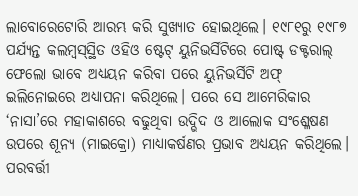ଲାବୋରେଟୋରି ଆରମ୍ଭ କରି ସୁଖ୍ୟାତ ହୋଇଥିଲେ। ୧୯୮୧ରୁ ୧୯୮୭ ପର୍ଯ୍ୟନ୍ତ କଲମ୍ବସ୍‌ସ୍ଥିତ ଓହିଓ ଷ୍ଟେଟ୍ ୟୁନିଭର୍ସିଟିରେ ପୋଷ୍ଟ୍‌ ଡକ୍ଟରାଲ୍‌ ଫେଲୋ ଭାବେ ଅଧ୍ୟୟନ କରିବା ପରେ ୟୁନିଭର୍ସିଟି ଅଫ୍ ଇଲିନୋଇରେ ଅଧ୍ୟାପନା କରିଥିଲେ। ପରେ ସେ ଆମେରିକାର ‘ନାସା’ରେ ମହାକାଶରେ ବଢୁଥିବା ଉଦ୍ଭିଦ ଓ ଆଲୋକ ସଂଶ୍ଳେଷଣ ଉପରେ ଶୂନ୍ୟ (ମାଇକ୍ରୋ) ମାଧ୍ୟାକର୍ଷଣର ପ୍ରଭାବ ଅଧ୍ୟୟନ କରିଥିଲେ। ପରବର୍ତ୍ତୀ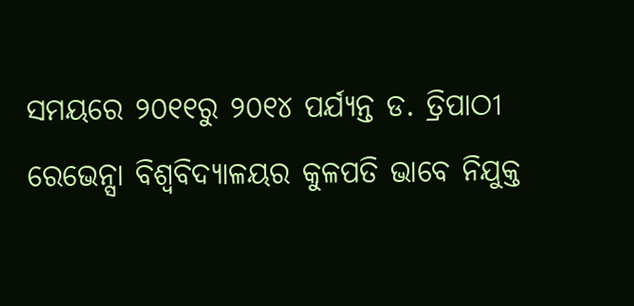ସମୟରେ ୨୦୧୧ରୁ ୨୦୧୪ ପର୍ଯ୍ୟନ୍ତ ଡ. ତ୍ରିପାଠୀ ରେଭେନ୍ସା ବିଶ୍ୱବିଦ୍ୟାଳୟର କୁଳପତି ଭାବେ ନିଯୁକ୍ତ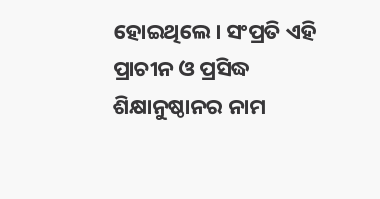ହୋଇଥିଲେ। ସଂପ୍ରତି ଏହି ପ୍ରାଚୀନ ଓ ପ୍ରସିଦ୍ଧ ଶିକ୍ଷାନୁଷ୍ଠାନର ନାମ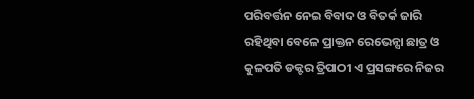ପରିବର୍ତ୍ତନ ନେଇ ବିବାଦ ଓ ବିତର୍କ ଜାରି ରହିଥିବା ବେଳେ ପ୍ରାକ୍ତନ ରେଭେନ୍ସା ଛାତ୍ର ଓ କୁଳପତି ଡକ୍ଟର ତ୍ରିପାଠୀ ଏ ପ୍ରସଙ୍ଗରେ ନିଜର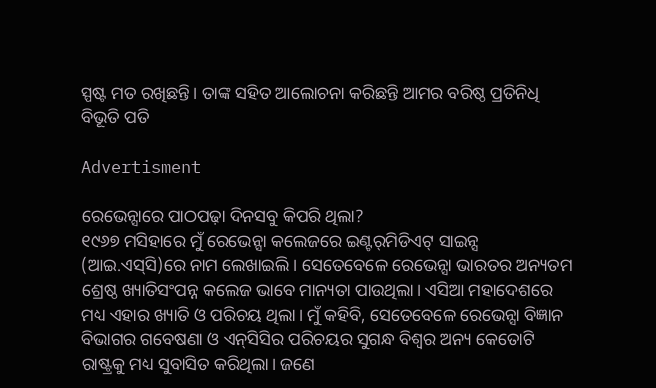ସ୍ପଷ୍ଟ ମତ ରଖିଛନ୍ତି। ତାଙ୍କ ସହିତ ଆଲୋଚନା କରିଛନ୍ତି ଆମର ବରିଷ୍ଠ ପ୍ରତିନିଧି ବିଭୂତି ପତି

Advertisment

ରେଭେନ୍ସାରେ ପାଠପଢ଼ା ଦିନସବୁ କିପରି ଥିଲା?
୧୯୬୭ ମସିହାରେ ମୁଁ ରେଭେନ୍ସା କଲେଜରେ ଇଣ୍ଟର୍‌ମିଡିଏଟ୍ ସାଇନ୍ସ (ଆଇ.ଏସ୍‌ସି)ରେ ନାମ ଲେଖାଇଲି। ସେତେବେଳେ ରେଭେନ୍ସା ଭାରତର ଅନ୍ୟତମ ଶ୍ରେଷ୍ଠ ଖ୍ୟାତିସଂପନ୍ନ କଲେଜ ଭାବେ ମାନ୍ୟତା ପାଉଥିଲା। ଏସିଆ ମହାଦେଶରେ ମଧ୍ୟ ଏହାର ଖ୍ୟାତି ଓ ପରିଚୟ ଥିଲା। ମୁଁ କହିବି, ସେତେବେଳେ ରେଭେନ୍ସା ବିଜ୍ଞାନ ବିଭାଗର ଗବେଷଣା ଓ ଏନ୍‌ସିସିର ପରିଚୟର ସୁଗନ୍ଧ ବିଶ୍ବର ଅନ୍ୟ କେତୋଟି ରାଷ୍ଟ୍ରକୁ ମଧ୍ୟ ସୁବାସିତ କରିଥିଲା। ଜଣେ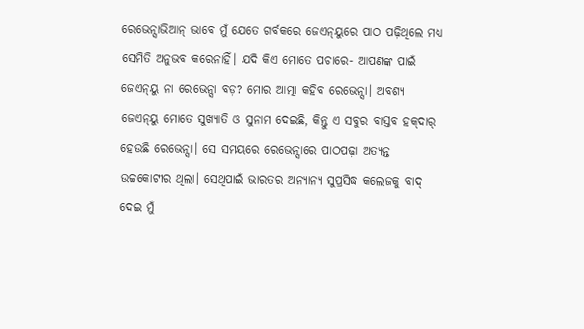ରେଭେନ୍ସାଭିଆନ୍ ଭାବେ ମୁଁ ଯେତେ ଗର୍ବକରେ ଜେଏନ୍‌ୟୁରେ ପାଠ ପଢ଼ିଥିଲେ ମଧ୍ୟ ସେମିତି ଅନୁଭବ କରେନାହିଁ। ଯଦି କିଏ ମୋତେ ପଚାରେ- ଆପଣଙ୍କ ପାଇଁ ଜେଏନ୍‌ୟୁ ନା ରେଭେନ୍ସା ବଡ଼? ମୋର ଆତ୍ମା କହିବ ରେଭେନ୍ସା। ଅବଶ୍ୟ ଜେଏନ୍‌ୟୁ ମୋତେ ସୁଖ୍ୟାତି ଓ ସୁନାମ ଦେଇଛି, କିନ୍ତୁ ଏ ସବୁର ବାସ୍ତବ ହକ୍‌ଦାର୍‌ ହେଉଛି ରେଭେନ୍ସା। ସେ ସମୟରେ ରେଭେନ୍ସାରେ ପାଠପଢ଼ା ଅତ୍ୟନ୍ତ ଉଚ୍ଚକୋଟୀର ଥିଲା। ସେଥିପାଇଁ ଭାରତର ଅନ୍ୟାନ୍ୟ ସୁପ୍ରସିଦ୍ଧ କଲେଜକୁ ବାଦ୍ ଦେଇ ମୁଁ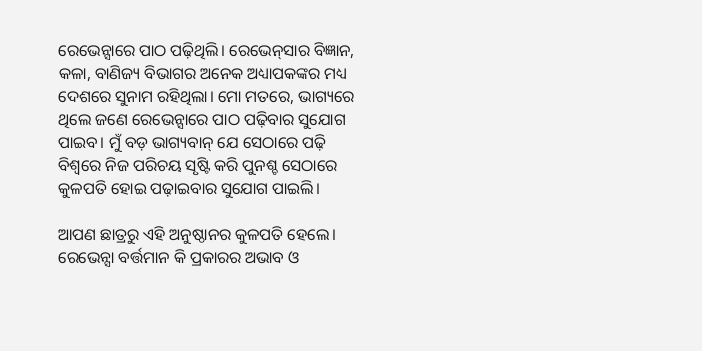ରେଭେନ୍ସାରେ ପାଠ ପଢ଼ିଥିଲି। ରେଭେନ୍‌ସାର ବିଜ୍ଞାନ, କଳା, ବାଣିଜ୍ୟ ବିଭାଗର ଅନେକ ଅଧ୍ୟାପକଙ୍କର ମଧ୍ୟ ଦେଶରେ ସୁନାମ ରହିଥିଲା। ମୋ ମତରେ, ଭାଗ୍ୟରେ ଥିଲେ ଜଣେ ରେଭେନ୍ସାରେ ପାଠ ପଢ଼ିବାର ସୁଯୋଗ ପାଇବ। ମୁଁ ବଡ଼ ଭାଗ୍ୟବାନ୍‌ ଯେ ସେଠାରେ ପଢ଼ି ବିଶ୍ୱରେ ନିଜ ପରିଚୟ ସୃଷ୍ଟି କରି ପୁନଶ୍ଚ ସେଠାରେ କୁଳପତି ହୋଇ ପଢ଼ାଇବାର ସୁଯୋଗ ପାଇଲି।

ଆପଣ ଛାତ୍ରରୁ ଏହି ଅନୁଷ୍ଠାନର କୁଳପତି ହେଲେ। ରେଭେନ୍ସା ବର୍ତ୍ତମାନ କି ପ୍ରକାରର ଅଭାବ ଓ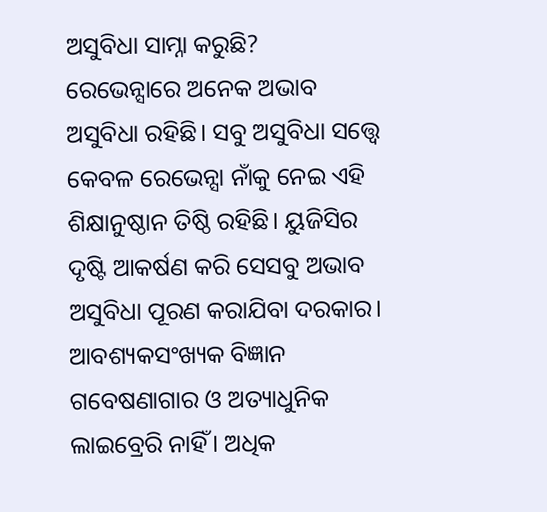ଅସୁବିଧା ସାମ୍ନା କରୁଛି?
ରେଭେନ୍ସାରେ ଅନେକ ଅଭାବ ଅସୁବିଧା ରହିଛି। ସବୁ ଅସୁବିଧା ସତ୍ତ୍ବେ କେବଳ ରେଭେନ୍ସା ନାଁକୁ ନେଇ ଏହି  ଶିକ୍ଷାନୁଷ୍ଠାନ ତିଷ୍ଠି ରହିଛି। ୟୁଜିସିର ଦୃଷ୍ଟି ଆକର୍ଷଣ କରି ସେସବୁ ଅଭାବ ଅସୁବିଧା ପୂରଣ କରାଯିବା ଦରକାର। ଆବଶ୍ୟକସଂଖ୍ୟକ ବିଜ୍ଞାନ ଗବେଷଣାଗାର ଓ ଅତ୍ୟାଧୁନିକ ଲାଇବ୍ରେରି ନାହିଁ। ଅଧିକ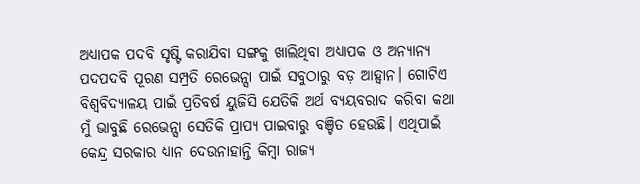ଅଧ୍ୟାପକ ପଦବି ସୃଷ୍ଟି କରାଯିବା ସଙ୍ଗକୁ ଖାଲିଥିବା ଅଧ୍ୟାପକ ଓ ଅନ୍ୟାନ୍ୟ ପଦପଦବି ପୂରଣ ସମ୍ପ୍ରତି ରେଭେନ୍ସା ପାଇଁ ସବୁଠାରୁ ବଡ଼ ଆହ୍ବାନ। ଗୋଟିଏ ବିଶ୍ବବିଦ୍ୟାଳୟ ପାଇଁ ପ୍ରତିବର୍ଷ ୟୁଜିସି ଯେତିକି ଅର୍ଥ ବ୍ୟୟବରାଦ କରିବା କଥା ମୁଁ ଭାବୁଛି ରେଭେନ୍ସା ସେତିକି ପ୍ରାପ୍ୟ ପାଇବାରୁ ବଞ୍ଚିତ ହେଉଛି। ଏଥିପାଇଁ କେନ୍ଦ୍ର ସରକାର ଧ୍ୟାନ ଦେଉନାହାନ୍ତି କିମ୍ବା ରାଜ୍ୟ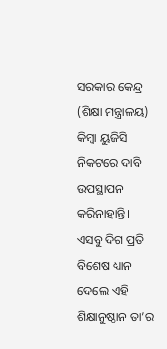ସରକାର କେନ୍ଦ୍ର (ଶିକ୍ଷା ମନ୍ତ୍ରାଳୟ) କିମ୍ବା ୟୁଜିସି‌ ନିକଟରେ ଦାବି ଉପସ୍ଥାପନ କରିନାହାନ୍ତି। ଏସବୁ ଦିଗ ପ୍ରତି ବିଶେଷ ଧ୍ୟାନ ଦେଲେ ଏହି ଶିକ୍ଷାନୁଷ୍ଠାନ ତା’ର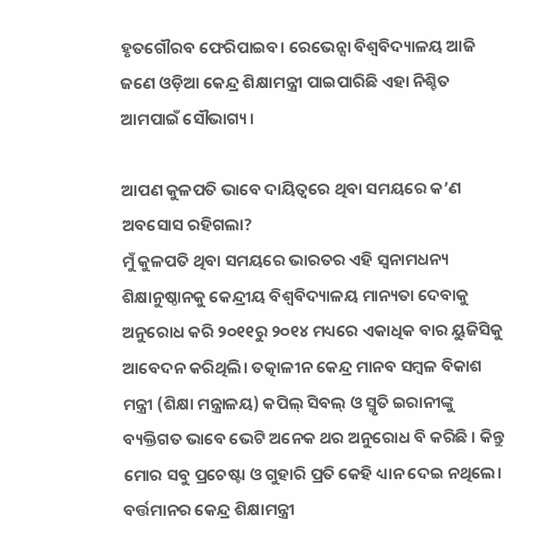ହୃତଗୌରବ ଫେରିପାଇବ। ରେଭେନ୍ସା ବିଶ୍ବବିଦ୍ୟାଳୟ ଆଜି ଜଣେ ଓଡ଼ିଆ କେନ୍ଦ୍ର ଶିକ୍ଷାମନ୍ତ୍ରୀ ପାଇପାରିଛି ଏହା ନିଶ୍ଚିତ ଆମପାଇଁ ସୌଭାଗ୍ୟ।

ଆପଣ କୁଳପତି ଭାବେ ଦାୟିତ୍ୱରେ ଥିବା ସମୟରେ କ’ଣ ଅବସୋସ ରହିଗଲା?
ମୁଁ କୁଳପତି ଥିବା ସମୟରେ ଭାରତର ଏହି ସ୍ବନାମଧନ୍ୟ ଶିକ୍ଷାନୁଷ୍ଠାନକୁ କେନ୍ଦ୍ରୀୟ ବିଶ୍ୱବିଦ୍ୟାଳୟ ମାନ୍ୟତା ଦେବାକୁ ଅନୁରୋଧ କରି ୨୦୧୧ରୁ ୨୦୧୪ ମଧ୍ୟରେ ଏକାଧିକ ବାର ୟୁଜିସିକୁ ଆବେଦନ କରିଥିଲି। ତତ୍କାଳୀନ କେନ୍ଦ୍ର ମାନବ ସମ୍ବଳ ବିକାଶ ମନ୍ତ୍ରୀ (ଶିକ୍ଷା ମନ୍ତ୍ରାଳୟ) କପିଲ୍‌ ସିବଲ୍‌ ଓ ସ୍ମୃତି ଇରାନୀଙ୍କୁ ବ୍ୟକ୍ତିଗତ ଭାବେ ଭେଟି ଅନେକ ଥର ଅନୁରୋଧ ବି କରିଛି । କିନ୍ତୁ ମୋର ସବୁ ପ୍ରଚେଷ୍ଟା ଓ ଗୁହାରି ପ୍ରତି କେହି ଧ୍ୟାନ ଦେଇ ନଥିଲେ। ବର୍ତ୍ତମାନର କେନ୍ଦ୍ର ଶିକ୍ଷାମନ୍ତ୍ରୀ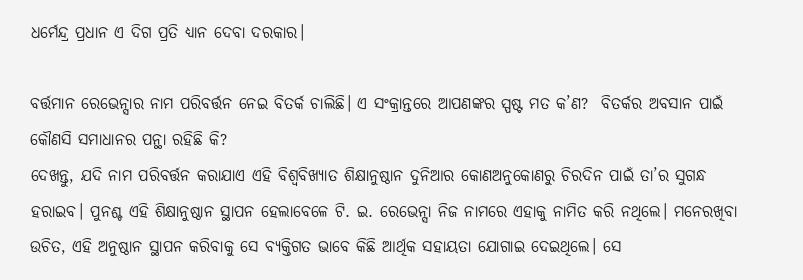ଧର୍ମେନ୍ଦ୍ର ପ୍ରଧାନ ଏ ଦିଗ ପ୍ରତି ଧ୍ୟାନ ଦେବା ଦରକାର।

ବର୍ତ୍ତମାନ ରେଭେନ୍ସାର ନାମ ପରିବର୍ତ୍ତନ ନେଇ ବିତର୍କ ଚାଲିଛି। ଏ ସଂକ୍ରାନ୍ତରେ ଆପଣଙ୍କର ସ୍ପଷ୍ଟ ମତ କ’ଣ?  ବିତର୍କର ଅବସାନ ପାଇଁ କୌଣସି ସମାଧାନର ପନ୍ଥା ରହିଛି କି?
ଦେଖନ୍ତୁ, ଯଦି ନାମ ପରିବର୍ତ୍ତନ କରାଯାଏ ଏହି ବିଶ୍ବବିଖ୍ୟାତ ଶିକ୍ଷାନୁଷ୍ଠାନ ଦୁନିଆର କୋଣଅନୁକୋଣରୁ ଚିରଦିନ ପାଇଁ ତା’ର ସୁଗନ୍ଧ ହରାଇବ। ପୁନଶ୍ଚ ଏହି ଶିକ୍ଷାନୁଷ୍ଠାନ ସ୍ଥାପନ ହେଲାବେଳେ ଟି. ଇ. ରେଭେନ୍ସା ନିଜ ନାମରେ ଏହାକୁ ନାମିତ କରି ନଥିଲେ। ମନେରଖିବା ଉଚିତ, ଏହି ଅନୁଷ୍ଠାନ ସ୍ଥାପନ କରିବାକୁ ସେ ବ୍ୟକ୍ତିଗତ ଭାବେ କିଛି ଆର୍ଥିକ ସହାୟତା ଯୋଗାଇ ଦେଇଥିଲେ। ସେ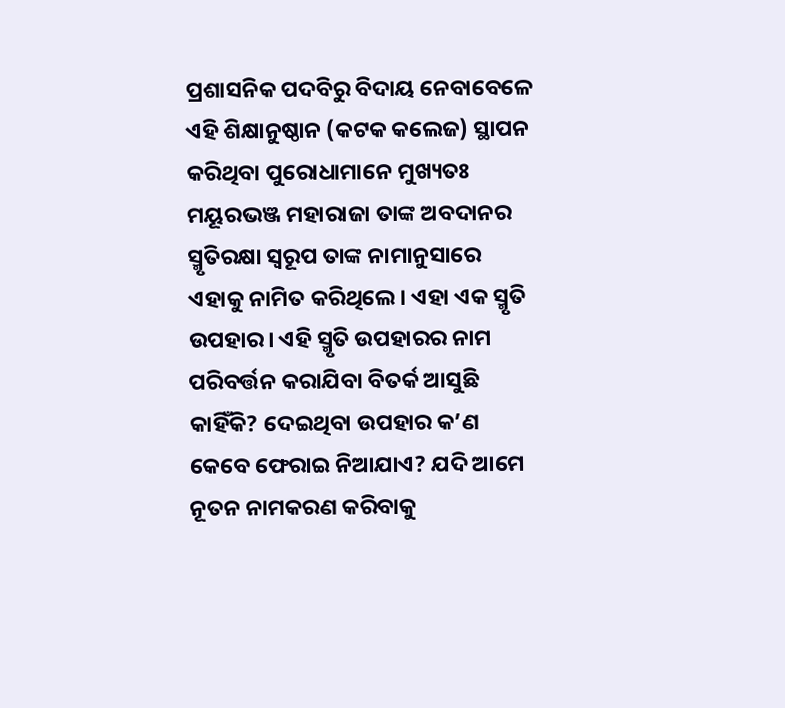ପ୍ରଶାସନିକ ପଦବିରୁ ବିଦାୟ ନେବାବେଳେ ଏହି ଶିକ୍ଷାନୁଷ୍ଠାନ (କଟକ କଲେଜ) ସ୍ଥାପନ କରିଥିବା ପୁରୋଧାମାନେ ମୁଖ୍ୟତଃ ମୟୂରଭଞ୍ଜ ମହାରାଜା ତାଙ୍କ ଅବଦାନର ସ୍ମୃତିରକ୍ଷା ସ୍ବରୂପ ତାଙ୍କ ନାମାନୁସାରେ ଏହାକୁ ନାମିତ କରିଥିଲେ। ଏହା ଏକ ସ୍ମୃତି ଉପହାର। ଏହି ସ୍ମୃତି ଉପହାରର ନାମ ପରିବର୍ତ୍ତନ କରାଯିବା ବିତର୍କ ଆସୁଛି କାହିଁକି? ଦେଇଥିବା ଉପହାର କ’ଣ କେବେ ଫେରାଇ ନିଆଯାଏ? ଯଦି ଆମେ ନୂତନ ନାମକରଣ କରିବାକୁ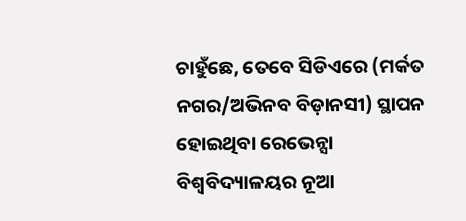ଚାହୁଁଛେ, ତେବେ ସିଡିଏରେ (ମର୍କତ ନଗର/ଅଭିନବ ବିଡ଼ାନସୀ) ସ୍ଥାପନ ହୋଇଥିବା ରେଭେନ୍ସା ବିଶ୍ବବିଦ୍ୟାଳୟର ନୂଆ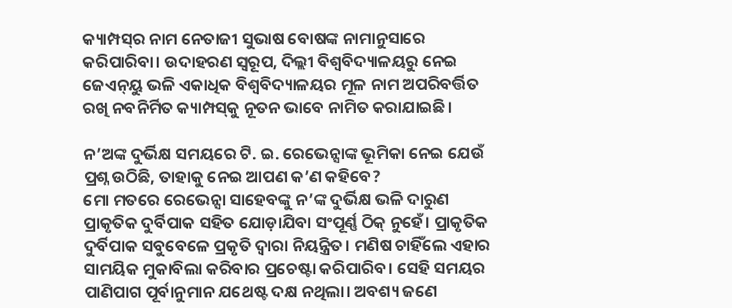କ୍ୟାମ୍ପସ୍‌ର ନାମ ନେତାଜୀ ସୁଭାଷ ବୋଷଙ୍କ ନାମାନୁସାରେ କରିପାରିବା। ଉଦାହରଣ ସ୍ବରୂପ, ଦିଲ୍ଲୀ ବିଶ୍ବବିଦ୍ୟାଳୟରୁ ନେଇ ଜେଏନ୍‌ୟୁ ଭଳି ଏକାଧିକ ବିଶ୍ବବିଦ୍ୟାଳୟର ମୂଳ ନାମ ଅପରିବର୍ତ୍ତିତ ରଖି ନବନିର୍ମିତ କ୍ୟାମ୍ପସ୍‌କୁ ନୂତନ ଭାବେ ନାମିତ କରାଯାଇଛି।

ନ’ଅଙ୍କ ଦୁର୍ଭିକ୍ଷ ସମୟରେ ଟି. ଇ. ରେଭେନ୍ସାଙ୍କ ଭୂମିକା ନେଇ ଯେଉଁ ପ୍ରଶ୍ନ ଉଠିଛି, ତାହାକୁ ନେଇ ଆପଣ କ’ଣ କହିବେ?
ମୋ ମତରେ ରେଭେନ୍ସା ସାହେବଙ୍କୁ ନ’ଙ୍କ ଦୁର୍ଭିକ୍ଷ ଭଳି ଦାରୁଣ ପ୍ରାକୃତିକ ଦୁର୍ବିପାକ ସହିତ ଯୋଡ଼ାଯିବା ସଂପୂର୍ଣ୍ଣ ଠିକ୍ ନୁହେଁ। ପ୍ରାକୃତିକ ଦୁର୍ବିପାକ ସବୁବେଳେ ପ୍ରକୃତି ଦ୍ବାରା ନିୟନ୍ତ୍ରିତ। ମଣିଷ ଚାହିଁଲେ ଏହାର ସାମୟିକ ମୁକାବିଲା କରିବାର ପ୍ରଚେଷ୍ଟା କରିପାରିବ। ସେହି ସମୟର ପାଣିପାଗ ପୂର୍ବାନୁମାନ ଯଥେଷ୍ଟ ଦକ୍ଷ ନଥିଲା। ଅବଶ୍ୟ ଜଣେ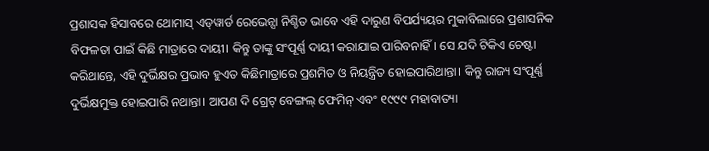ପ୍ରଶାସକ ହିସାବରେ ଥୋମାସ୍ ଏଡ୍‌ୱାର୍ଡ ରେଭେନ୍ସା ନିଶ୍ଚିତ ଭାବେ ଏହି ଦାରୁଣ ବିପର୍ଯ୍ୟୟର ମୁକାବିଲାରେ ପ୍ରଶାସନିକ ବିଫଳତା ପାଇଁ କିଛି ମାତ୍ରାରେ ଦାୟୀ। କିନ୍ତୁ ତାଙ୍କୁ ସଂପୂର୍ଣ୍ଣ ଦାୟୀ କରାଯାଇ ପାରିବନାହିଁ। ସେ ଯଦି ଟିକିଏ ଚେଷ୍ଟା କରିଥାନ୍ତେ, ଏହି ଦୁର୍ଭିକ୍ଷର ପ୍ରଭାବ ହୁଏତ କିଛିମାତ୍ରାରେ ପ୍ରଶମିତ ଓ ନିୟନ୍ତ୍ରିତ ହୋଇପାରିଥାନ୍ତା। କିନ୍ତୁ ରାଜ୍ୟ ସଂପୂର୍ଣ୍ଣ ଦୁର୍ଭିକ୍ଷମୁକ୍ତ ହୋଇପାରି ନଥାନ୍ତା। ଆପଣ ଦି ଗ୍ରେଟ୍ ବେଙ୍ଗଲ୍ ଫେମିନ୍‌ ଏବଂ ୧୯୯୯ ମହାବାତ୍ୟା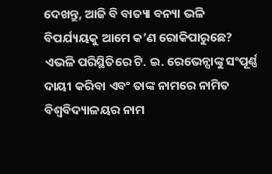ଦେଖନ୍ତୁ, ଆଜି ବି ବାତ୍ୟା ବନ୍ୟା ଭଳି ବିପର୍ଯ୍ୟୟକୁ ଆମେ କ’ଣ ରୋକିପାରୁଛେ? ଏଭଳି ପରିସ୍ଥିତିରେ ଟି. ଇ. ରେଭେନ୍ସାଙ୍କୁ ସଂପୂର୍ଣ୍ଣ ଦାୟୀ କରିବା ଏବଂ ତାଙ୍କ ନାମରେ ନାମିତ ବିଶ୍ବବିଦ୍ୟାଳୟର ନାମ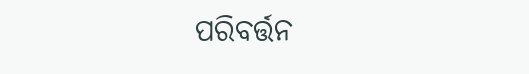ପରିବର୍ତ୍ତନ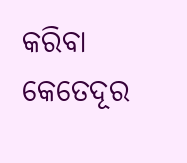କରିବା କେତେଦୂର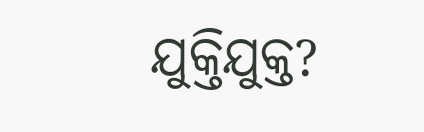ଯୁକ୍ତିଯୁକ୍ତ?